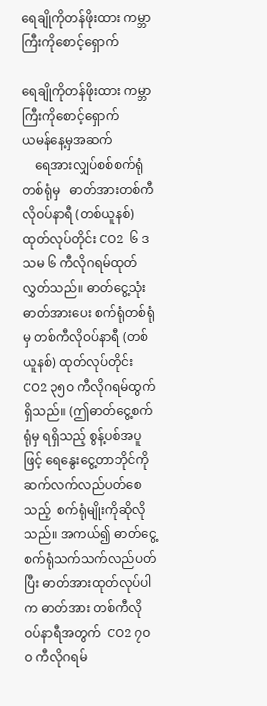ရေချိုကိုတန်ဖိုးထား ကမ္ဘာကြီးကိုစောင့်ရှောက်

ရေချိုကိုတန်ဖိုးထား ကမ္ဘာကြီးကိုစောင့်ရှောက်
ယမန်နေ့မှအဆက်
    ရေအားလျှပ်စစ်စက်ရုံတစ်ရုံမှ   ဓာတ်အားတစ်ကီလိုဝပ်နာရီ (တစ်ယူနစ်)ထုတ်လုပ်တိုင်း CO2  ၆ ဒသမ ၆ ကီလိုဂရမ်ထုတ်လွှတ်သည်။ ဓာတ်ငွေ့သုံးဓာတ်အားပေး စက်ရုံတစ်ရုံမှ တစ်ကီလိုဝပ်နာရီ (တစ်ယူနစ်) ထုတ်လုပ်တိုင်း CO2 ၃၅ဝ ကီလိုဂရမ်ထွက်ရှိသည်။ (ဤဓာတ်ငွေ့စက်ရုံမှ ရရှိသည့် စွန့်ပစ်အပူဖြင့် ရေနွေးငွေ့တာဘိုင်ကို ဆက်လက်လည်ပတ်စေသည့်  စက်ရုံမျိုးကိုဆိုလိုသည်။ အကယ်၍ ဓာတ်ငွေ့စက်ရုံသက်သက်လည်ပတ်ပြီး ဓာတ်အားထုတ်လုပ်ပါက ဓာတ်အား တစ်ကီလိုဝပ်နာရီအတွက်  CO2 ၇ဝဝ ကီလိုဂရမ်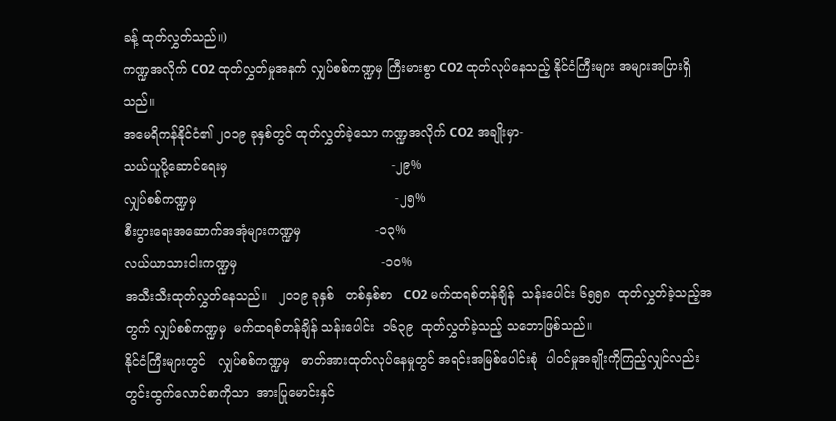ခန့် ထုတ်လွှတ်သည်။)
ကဏ္ဍအလိုက် CO2 ထုတ်လွှတ်မှုအနက် လျှပ်စစ်ကဏ္ဍမှ ကြီးမားစွာ CO2 ထုတ်လုပ်နေသည့် နိုင်ငံကြီးများ အများအပြားရှိသည်။
အမေရိကန်နိုင်ငံ၏ ၂ဝ၁၉ ခုနှစ်တွင် ထုတ်လွှတ်ခဲ့သော ကဏ္ဍအလိုက် CO2 အချိုးမှာ-
သယ်ယူပို့ဆောင်ရေးမှ                                          -၂၉%
လျှပ်စစ်ကဏ္ဍမှ                                                   -၂၅%
စီးပွားရေးအဆောက်အအုံများကဏ္ဍမှ                   -၁၃%
လယ်ယာသားငါးကဏ္ဍမှ                                     -၁ဝ%
အသီးသီးထုတ်လွှတ်နေသည်။   ၂ဝ၁၉ ခုနှစ်   တစ်နှစ်စာ   CO2 မက်ထရစ်တန်ချိန်  သန်းပေါင်း ၆၅၅၈  ထုတ်လွှတ်ခဲ့သည့်အတွက် လျှပ်စစ်ကဏ္ဍမှ  မက်ထရစ်တန်ချိန် သန်းပေါင်း  ၁၆၃၉  ထုတ်လွှတ်ခဲ့သည့် သဘောဖြစ်သည်။
နိုင်ငံကြီးများတွင်   လျှပ်စစ်ကဏ္ဍမှ   ဓာတ်အားထုတ်လုပ်နေမှုတွင် အရင်းအမြစ်ပေါင်းစုံ  ပါဝင်မှုအချိုးကိုကြည့်လျှင်လည်း    တွင်းထွက်လောင်စာကိုသာ  အားပြုမောင်းနှင်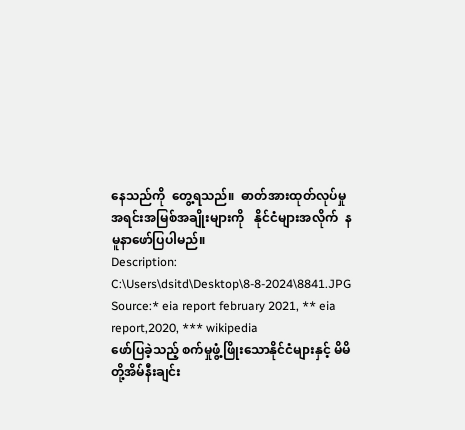နေသည်ကို  တွေ့ရသည်။  ဓာတ်အားထုတ်လုပ်မှုအရင်းအမြစ်အချိုးများကို   နိုင်ငံများအလိုက်  နမူနာဖော်ပြပါမည်။
Description: C:\Users\dsitd\Desktop\8-8-2024\8841.JPG
Source:* eia report february 2021, ** eia report,2020, *** wikipedia
ဖော်ပြခဲ့သည့် စက်မှုဖွံ့ဖြိုးသောနိုင်ငံများနှင့် မိမိတို့အိမ်နီးချင်း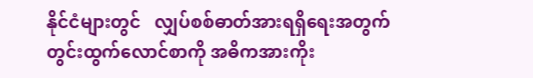နိုင်ငံများတွင်   လျှပ်စစ်ဓာတ်အားရရှိရေးအတွက်   တွင်းထွက်လောင်စာကို အဓိကအားကိုး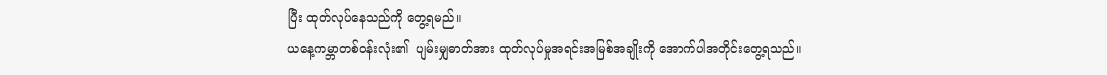ပြီး ထုတ်လုပ်နေသည်ကို တွေ့ရမည်။
ယနေ့ကမ္ဘာတစ်ဝန်းလုံး၏  ပျမ်းမျှဓာတ်အား ထုတ်လုပ်မှုအရင်းအမြစ်အချိုးကို အောက်ပါအတိုင်းတွေ့ရသည်။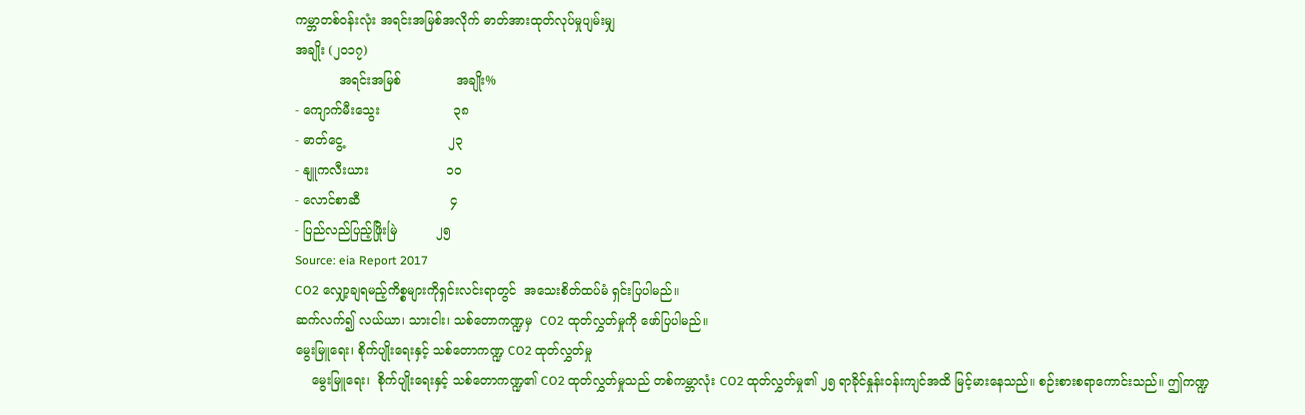ကမ္ဘာတစ်ဝန်းလုံး အရင်းအမြစ်အလိုက် ဓာတ်အားထုတ်လုပ်မှုပျမ်းမျှ
အချိုး (၂ဝ၁၇)
           အရင်းအမြစ်              အချိုး%
- ကျောက်မီးသွေး                   ၃၈
- ဓာတ်ငွေ့                           ၂၃
- နျူကလီးယား                    ၁ဝ
- လောင်စာဆီ                       ၄
- ပြည်လည်ပြည့်ဖြိုးမြဲ          ၂၅
Source: eia Report 2017
CO2 လျှော့ချရမည့်ကိစ္စများကိုရှင်းလင်းရာတွင်  အသေးစိတ်ထပ်မံ ရှင်းပြပါမည်။
ဆက်လက်၍ လယ်ယာ၊ သားငါး၊ သစ်တောကဏ္ဍမှ  CO2 ထုတ်လွှတ်မှုကို ဖော်ပြပါမည်။
မွေးမြူရေး၊ စိုက်ပျိုးရေးနှင့် သစ်တောကဏ္ဍ CO2 ထုတ်လွှတ်မှု
    မွေးမြူရေး၊  စိုက်ပျိုးရေးနှင့် သစ်တောကဏ္ဍ၏ CO2 ထုတ်လွှတ်မှုသည် တစ်ကမ္ဘာလုံး CO2 ထုတ်လွှတ်မှု၏ ၂၅ ရာခိုင်နှုန်းဝန်းကျင်အထိ မြင့်မားနေသည်။ စဉ်းစားစရာကောင်းသည်။ ဤကဏ္ဍ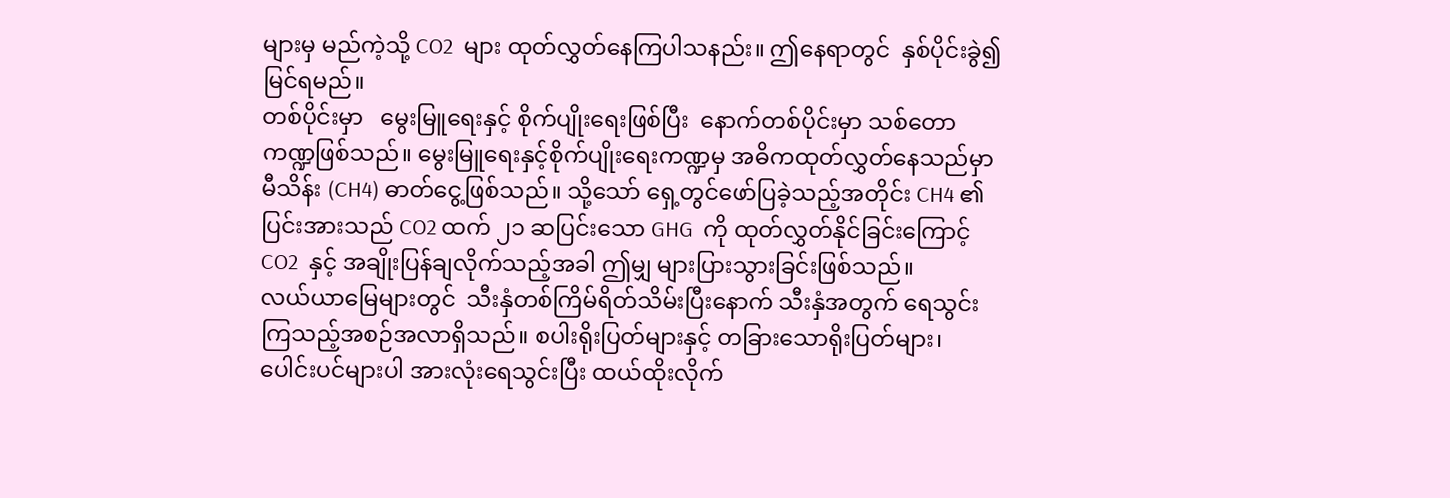များမှ မည်ကဲ့သို့ CO2  များ ထုတ်လွှတ်နေကြပါသနည်း။ ဤနေရာတွင်  နှစ်ပိုင်းခွဲ၍မြင်ရမည်။
တစ်ပိုင်းမှာ   မွေးမြူရေးနှင့် စိုက်ပျိုးရေးဖြစ်ပြီး  နောက်တစ်ပိုင်းမှာ သစ်တောကဏ္ဍဖြစ်သည်။ မွေးမြူရေးနှင့်စိုက်ပျိုးရေးကဏ္ဍမှ အဓိကထုတ်လွှတ်နေသည်မှာ မီသိန်း (CH4) ဓာတ်ငွေ့ဖြစ်သည်။ သို့သော် ရှေ့တွင်ဖော်ပြခဲ့သည့်အတိုင်း CH4 ၏ ပြင်းအားသည် CO2 ထက် ၂၁ ဆပြင်းသော GHG  ကို ထုတ်လွှတ်နိုင်ခြင်းကြောင့် CO2  နှင့် အချိုးပြန်ချလိုက်သည့်အခါ ဤမျှ များပြားသွားခြင်းဖြစ်သည်။
လယ်ယာမြေများတွင်  သီးနှံတစ်ကြိမ်ရိတ်သိမ်းပြီးနောက် သီးနှံအတွက် ရေသွင်းကြသည့်အစဉ်အလာရှိသည်။ စပါးရိုးပြတ်များနှင့် တခြားသောရိုးပြတ်များ၊ ပေါင်းပင်များပါ အားလုံးရေသွင်းပြီး ထယ်ထိုးလိုက်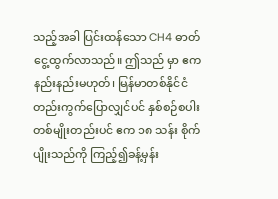သည့်အခါ ပြင်းထန်သော CH4 ဓာတ်ငွေ့ထွက်လာသည်။ ဤသည် မှာ ဧကနည်းနည်းမဟုတ်၊ မြန်မာတစ်နိုင်ငံတည်းကွက်ပြောလျှင်ပင် နှစ်စဉ်စပါးတစ်မျိုးတည်းပင် ဧက ၁၈ သန်း စိုက်ပျိုးသည်ကို ကြည့်၍ခန့်မှန်း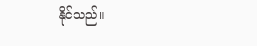နိုင်သည်။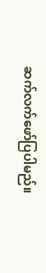ဆက်လက်ဖော်ပြပါမည်။